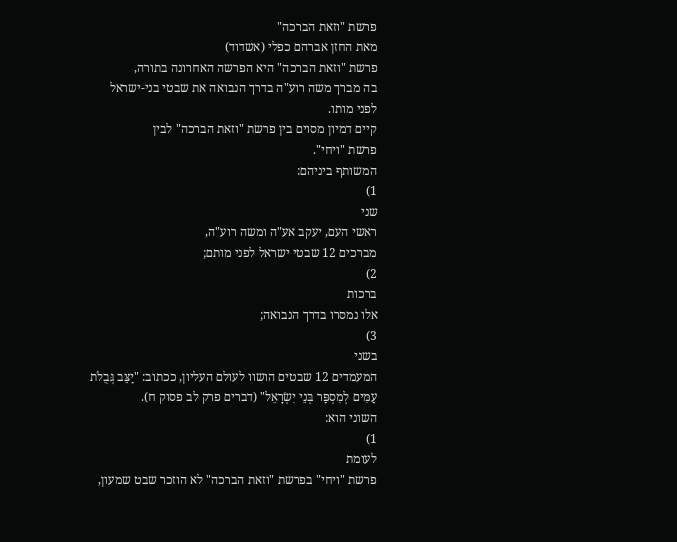פרשת "וזאת הברכה"
מאת החזן אברהם כפלי (אשדוד)
פרשת "וזאת הברכה" היא הפרשה האחרונה בתורה,
בה מברך משה רוע"ה בדרך הנבואה את שבטי בני-ישראל
לפני מותו.
קיים דמיון מסוים בין פרשת "וזאת הברכה" לבין
פרשת "ויחי".
המשותף ביניהם:
1)
שני
ראשי העם, יעקב אע"ה ומשה רוע"ה,
מברכים 12 שבטי ישראל לפני מותם;
2)
ברכות
אלו נמסרו בדרך הנבואה;
3)
בשני
המעמדים 12 שבטים הושוו לעולם העליון, ככתוב: "יַצֵּב גְּבֻלֹת
עַמִּים לְמִסְפַּר בְּנֵי יִשְׂרָאֵל" (דברים פרק לב פסוק ח).
השוני הוא:
1)
לעומת
פרשת "ויחי" בפרשת "וזאת הברכה" לא הוזכר שבט שמעון,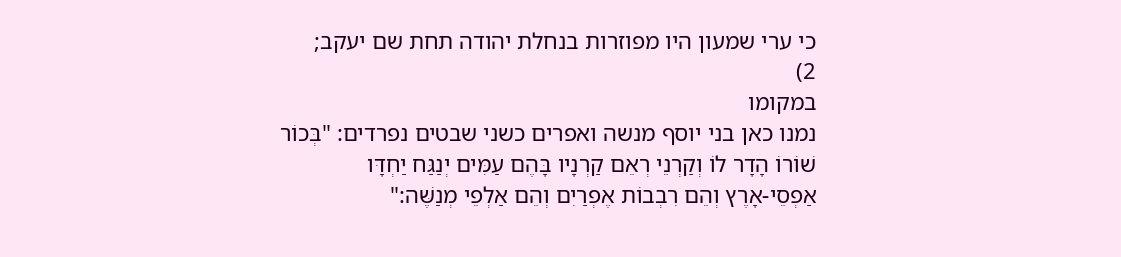כי ערי שמעון היו מפוזרות בנחלת יהודה תחת שם יעקב;
2)
במקומו
נמנו כאן בני יוסף מנשה ואפרים כשני שבטים נפרדים: "בְּכוֹר
שׁוֹרוֹ הָדָר לוֹ וְקַרְנֵי רְאֵם קַרְנָיו בָּהֶם עַמִּים יְנַגַּח יַחְדָּו
אַפְסֵי-אָרֶץ וְהֵם רִבְבוֹת אֶפְרַיִם וְהֵם אַלְפֵי מְנַשֶּׁה:"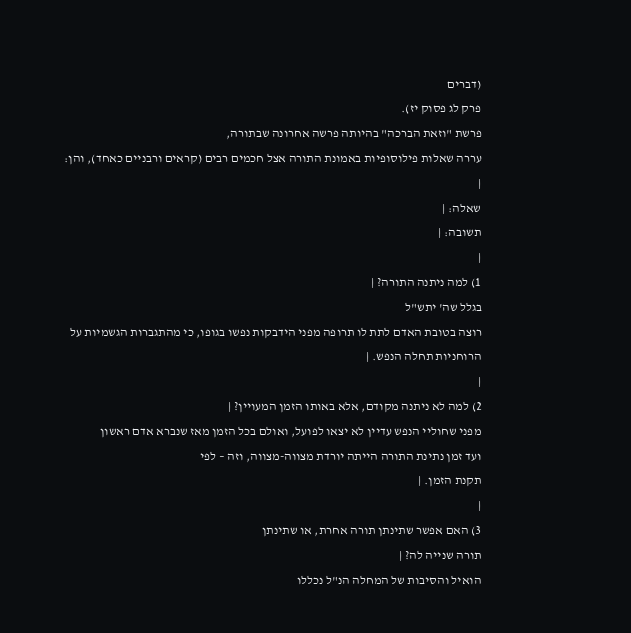(דברים
פרק לג פסוק יז).
פרשת "וזאת הברכה" בהיותה פרשה אחרונה שבתורה,
עררה שאלות פילוסופיות באמונת התורה אצל חכמים רבים (קראים ורבניים כאחד), והן:
|
שאלה: |
תשובה: |
|
1) למה ניתנה התורה? |
בגלל שה' יתש"ל
רוצה בטובת האדם לתת לו תרופה מפני הידבקות נפשו בגופו, כי מהתגברות הגשמיות על
הרוחניות תחלה הנפש. |
|
2) למה לא ניתנה מקודם, אלא באותו הזמן המעויין? |
מפני שחוליי הנפש עדיין לא יצאו לפועל, ואולם בכל הזמן מאז שנברא אדם ראשון
ועד זמן נתינת התורה הייתה יורדת מצווה-מצווה, וזה – לפי
תקנת הזמן. |
|
3) האם אפשר שתינתן תורה אחרת, או שתינתן
תורה שנייה לה? |
הואיל והסיבות של המחלה הנ"ל נכללו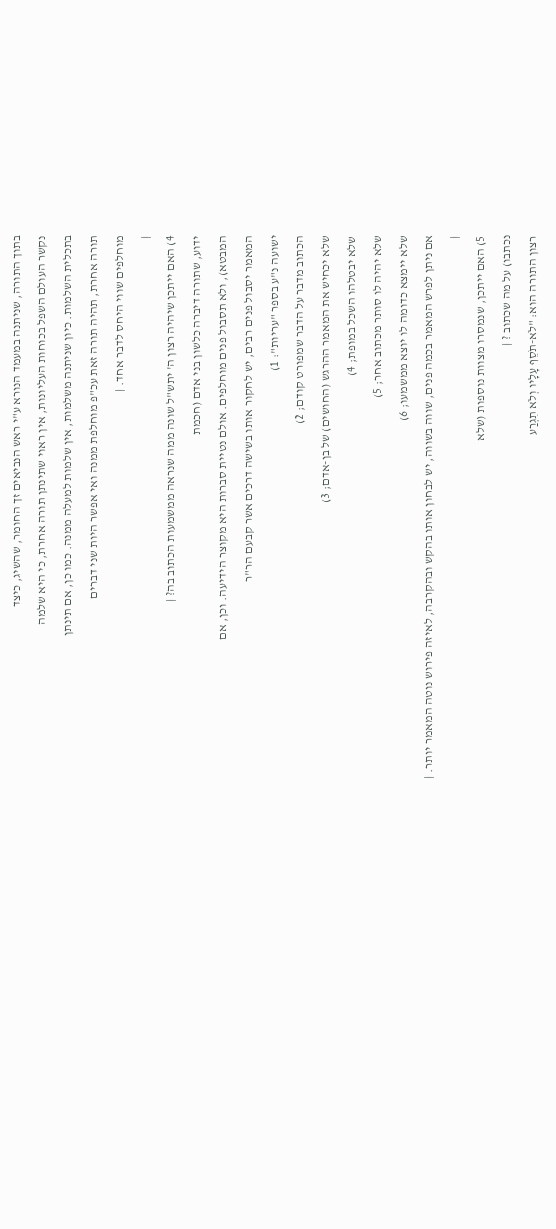בתוך התורה, שניתנה במעמד הנורא ע"י ראש הנביאים זך החומר, שהשיג, כיצד
נקשר העולם השפל בכוחות העליונות, אין ראוי שתינתן תורה אחרת, כי היא שלמה
בתכלית השלמות. כיון שניתנה משלמות, אין שלמות למעלה ממנה. כמו כן, אם תינתן
תורה אחרת, תהיה תורה זאת עכ"פ מוחלפת ממנה ואי אפשר היות שני דברים
מוחלפים שווי היחס לדבר אחד. |
|
4) האם ייתכן שיהיה רצון ה' יתש"ל שונה ממה שנראה ממשמעות הכתוב בה? |
ידוע, שתורה דיברה כלשון בני אדם (חכמת
המבטא), ולא תסבול פנים מוחלפים. אולם נטיית סברות היא מקוצר הידיעה. וכן, אם
המאמר יסבול פנים רבים, יש לחקור אותו בשישה דרכים אשר קבעם הר"ר
ישועה נ"ע בספר "עריות": 1)
הכתוב מדבר על הדבר שמפורט קודם; 2)
שלא יכחיש את המאמר ההרגש (החושים) של בן-אדם; 3)
שלא יבטלהו השכל במופת; 4)
שלא יהיה לו סותר מכתוב אחר; 5)
שלא יימצא כדומה לו יוצא ממשמעו; 6)
אם ניתן לפרש המאמר בכמה פנים, שווה בשווה, יש לבחון אותו בהקש ובהקרבה, לאיזה פירוש נוטה המאמר יותר. |
|
5) האם ייתכן, שנמסרו מצוות נוספות (שלא
נכתבו) על מה שכתוב ? |
רצון התורה הוא: "לֹא-תֹסֵף עָלָיו וְלֹא תִגְרַע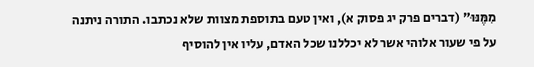מִמֶּנּוּ" (דברים פרק יג פסוק א), ואין טעם בתוספת מצוות שלא נכתבו. התורה ניתנה
על פי שעור אלוהי אשר לא יכללנו שכל האדם, עליו אין להוסיף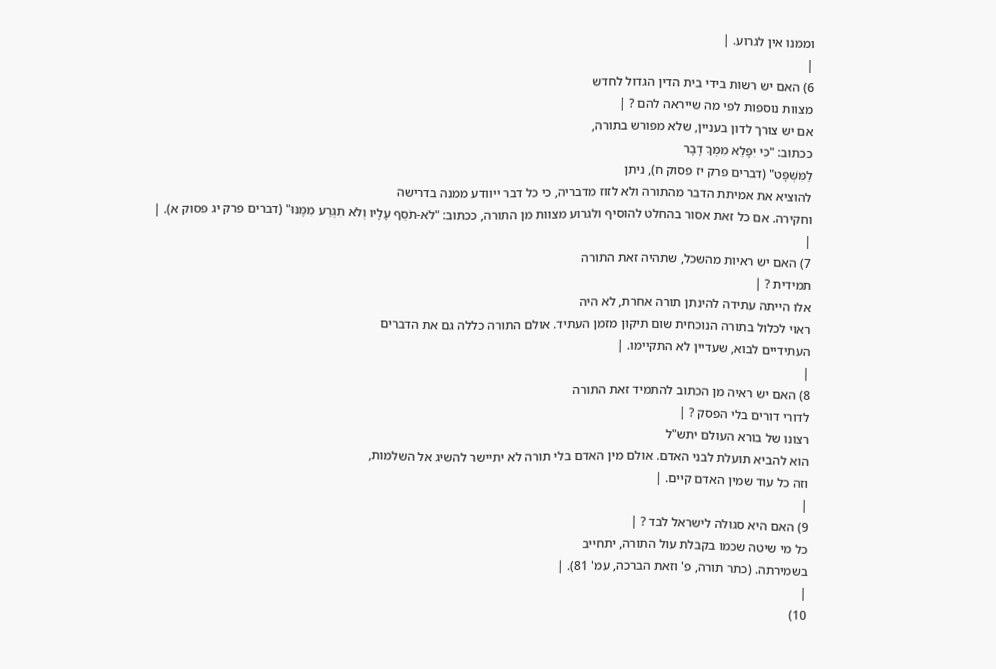וממנו אין לגרוע. |
|
6) האם יש רשות בידי בית הדין הגדול לחדש
מצוות נוספות לפי מה שייראה להם ? |
אם יש צורך לדון בעניין, שלא מפורש בתורה,
ככתוב: "כִּי יִפָּלֵא מִמְּךָ דָבָר
לַמִּשְׁפָּט" (דברים פרק יז פסוק ח), ניתן
להוציא את אמיתת הדבר מהתורה ולא לזוז מדבריה, כי כל דבר ייוודע ממנה בדרישה
וחקירה. אם כל זאת אסור בהחלט להוסיף ולגרוע מצוות מן התורה, ככתוב: "לֹא-תֹסֵף עָלָיו וְלֹא תִגְרַע מִמֶּנּוּ" (דברים פרק יג פסוק א). |
|
7) האם יש ראיות מהשכל, שתהיה זאת התורה
תמידית ? |
אלו הייתה עתידה להינתן תורה אחרת, לא היה
ראוי לכלול בתורה הנוכחית שום תיקון מזמן העתיד. אולם התורה כללה גם את הדברים
העתידיים לבוא, שעדיין לא התקיימו. |
|
8) האם יש ראיה מן הכתוב להתמיד זאת התורה
לדורי דורים בלי הפסק ? |
רצונו של בורא העולם יתש"ל
הוא להביא תועלת לבני האדם. אולם מין האדם בלי תורה לא יתיישר להשיג אל השלמות,
וזה כל עוד שמין האדם קיים. |
|
9) האם היא סגולה לישראל לבד ? |
כל מי שיטה שכמו בקבלת עול התורה, יתחייב
בשמירתה. (כתר תורה, פ' וזאת הברכה, עמ' 81). |
|
10)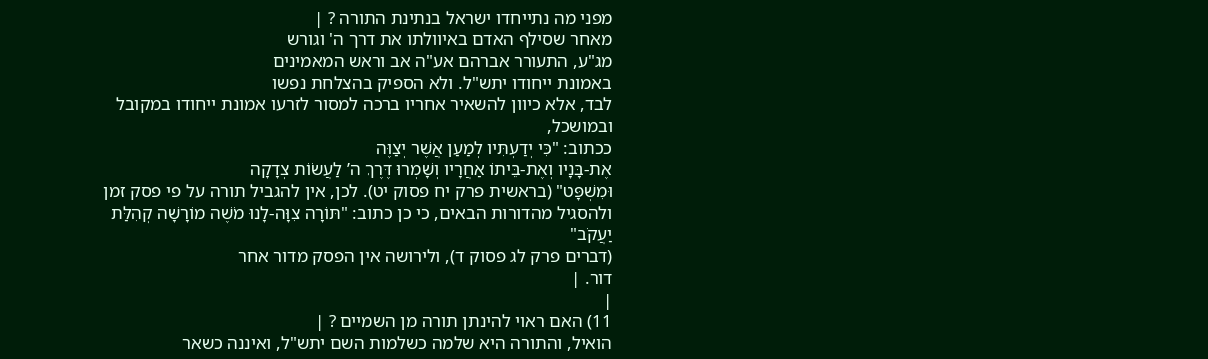מפני מה נתייחדו ישראל בנתינת התורה ? |
מאחר שסילף האדם באיוולתו את דרך ה' וגורש
מג"ע, התעורר אברהם אע"ה אב וראש המאמינים
באמונת ייחודו יתש"ל. ולא הספיק בהצלחת נפשו
לבד, אלא כיוון להשאיר אחריו ברכה למסור לזרעו אמונת ייחודו במקובל ובמושכל,
ככתוב: "כִּי יְדַעְתִּיו לְמַעַן אֲשֶׁר יְצַוֶּה
אֶת-בָּנָיו וְאֶת-בֵּיתוֹ אַחֲרָיו וְשָׁמְרוּ דֶּרֶךְ ה’ לַעֲשׂוֹת צְדָקָה
וּמִשְׁפָּט" (בראשית פרק יח פסוק יט). לכן, אין להגביל תורה על פי פסק זמן ולהסגיל מהדורות הבאים, כי כן כתוב: "תּוֹרָה צִוָּה-לָנוּ מֹשֶׁה מוֹרָשָׁה קְהִלַּת יַעֲקֹב"
(דברים פרק לג פסוק ד), ולירושה אין הפסק מדור אחר
דור. |
|
11) האם ראוי להינתן תורה מן השמיים ? |
הואיל, והתורה היא שלמה כשלמות השם יתש"ל, ואיננה כשאר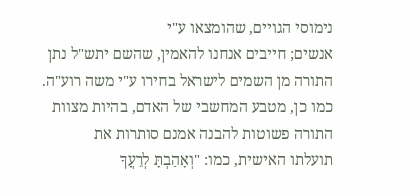נימוסי הגויים, שהומצאו ע"י
אנשים; חייבים אנחנו להאמין, שהשם יתש"ל נתן
התורה מן השמים לישראל בחירו ע"י משה רוע"ה.
כמו כן, מטבע המחשבי של האדם, בהיות מצוות התורה פשוטות להבנה אמנם סותרות את
תועלתו האישית, כמו: "וְאָהַבְתָּ לְרֵעֲךָ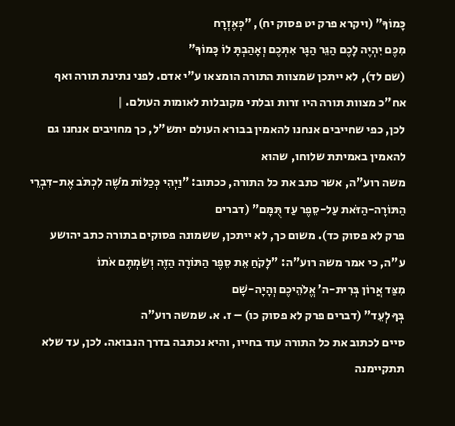כָּמוֹךָ" (ויקרא פרק יט פסוק יח), "כְּאֶזְרָח
מִכֶּם יִהְיֶה לָכֶם הַגֵּר הַגָּר אִתְּכֶם וְאָהַבְתָּ לוֹ כָּמוֹךָ"
(שם לד), לא ייתכן שמצוות התורה הומצאו ע"י אדם. לפני נתינת תורה ואף
אח"כ מצוות תורה היו זרות ובלתי מקובלות לאומות העולם. |
לכן, כפי שחייבים אנחנו להאמין בבורא העולם יתש"ל, כך מחויבים אנחנו גם להאמין באמיתת שלוחו, שהוא
משה רוע"ה, אשר כתב את כל התורה, ככתוב: "וַיְהִי כְּכַלּוֹת מֹשֶׁה לִכְתֹּב אֶת-דִּבְרֵי
הַתּוֹרָה-הַזֹּאת עַל-סֵפֶר עַד תֻּמָּם" (דברים
פרק לא פסוק כד). משום כך, לא ייתכן, ששמונה פסוקים בתורה כתב יהושע
ע"ה, כי אמר משה רוע"ה: "לָקֹחַ אֵת סֵפֶר הַתּוֹרָה הַזֶּה וְשַׂמְתֶּם אֹתוֹ
מִצַּד אֲרוֹן בְּרִית-ה’ אֱלֹהֵיכֶם וְהָיָה-שָׁם
בְּךָ לְעֵד" (דברים פרק לא פסוק כו) – ז. א. שמשה רוע"ה
סיים לכתוב את כל התורה עוד בחייו, והיא נכתבה בדרך הנבואה. לכן, עד שלא תתקיימנה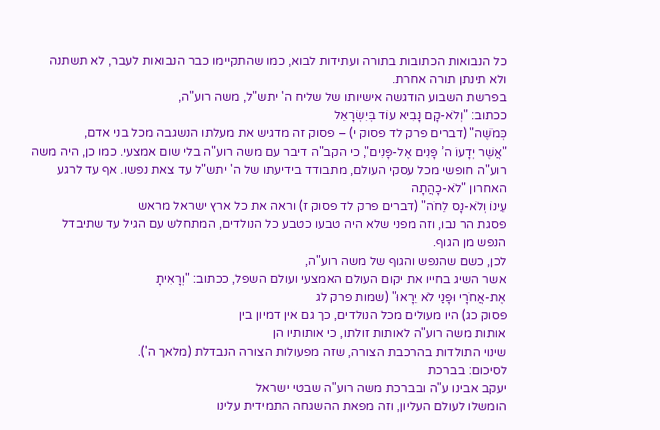כל הנבואות הכתובות בתורה ועתידות לבוא, כמו שהתקיימו כבר הנבואות לעבר, לא תשתנה
ולא תינתן תורה אחרת.
בפרשת השבוע הודגשה אישיותו של שליח ה' יתש"ל, משה רוע"ה,
ככתוב: "וְלֹא-קָם נָבִיא עוֹד בְּיִשְׂרָאֵל
כְּמֹשֶׁה" (דברים פרק לד פסוק י) – פסוק זה מדגיש את מעלתו הנשגבה מכל בני אדם,
"אֲשֶׁר יְדָעוֹ ה’ פָּנִים אֶל-פָּנִים", כי הקב"ה דיבר עם משה רוע"ה בלי שום אמצעי. כמו כן, היה משה רוע"ה חופשי מכל עסקי העולם, מתבודד בידיעתו של ה' יתש"ל עד צאת נפשו. אף עד לרגע האחרון "לֹא-כָהֲתָה
עֵינוֹ וְלֹא-נָס לֵחֹה" (דברים פרק לד פסוק ז) וראה את כל ארץ ישראל מראש
פסגת הר נבו, וזה מפני שלא היה טבעו כטבע כל הנולדים, המתחלש עם הגיל עד שתיבדל
הנפש מן הגוף.
לכן, כשם שהנפש והגוף של משה רוע"ה,
אשר השיג בחייו את יקום העולם האמצעי ועולם השפל, ככתוב: "וְרָאִיתָ
אֶת-אֲחֹרָי וּפָנַי לֹא יֵרָאוּ" (שמות פרק לג
פסוק כג) היו מעולים מכל הנולדים, כך גם אין דמיון בין
אותות משה רוע"ה לאותות זולתו, כי אותותיו הן
שינוי התולדות בהרכבת הצורה, שזה מפעולות הצורה הנבדלת (מלאך ה').
לסיכום: בברכת
יעקב אבינו ע"ה ובברכת משה רוע"ה שבטי ישראל
הומשלו לעולם העליון, וזה מפאת ההשגחה התמידית עלינו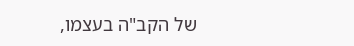של הקב"ה בעצמו,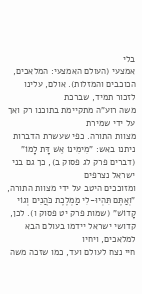בלי
אמצעי (העולם האמצעי: המלאכים, הכוכבים והמזלות). אולם, עלינו לזכור תמיד, שברכת
משה רוע"ה מתקיימת בתוכנו רק ואך על ידי שמירת
מצוות התורה. כפי שעשרת הדברות ניתנו באש: "מִימִינוֹ אֵשׁ דָּת לָמוֹ"
(דברים פרק לג פסוק ב), כך גם בני ישראל נצרפים
ומזוככים היטב על ידי מצוות התורה, "וְאַתֶּם תִּהְיוּ-לִי מַמְלֶכֶת כֹּהֲנִים וְגוֹי קָדוֹשׁ" (שמות פרק יט פסוק ו). לכן, קדושי ישראל יידמו בעולם הבא למלאכים, ויחיו
חיי נצח לעולם ועד, כמו שזכה משה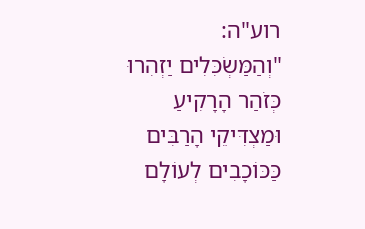רוע"ה:
"וְהַמַּשְׂכִּלִים יַזְהִרוּ כְּזֹהַר הָרָקִיעַ
וּמַצְדִּיקֵי הָרַבִּים כַּכּוֹכָבִים לְעוֹלָם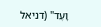וָעֶד" (דניאל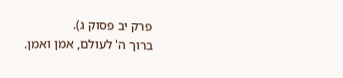פרק יב פסוק ג).
ברוך ה' לעולם, אמן ואמן.